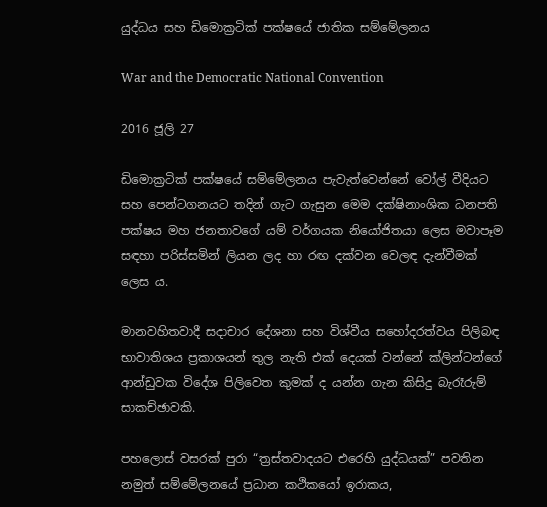යුද්ධය සහ ඩිමොක්‍රටික් පක්ෂයේ ජාතික සම්මේලනය

War and the Democratic National Convention

2016 ජූලි 27

ඩිමොක්‍රටික් පක්ෂයේ සම්මේලනය පැවැත්වෙන්නේ වෝල් වීදියට සහ පෙන්ටගනයට තදින් ගැට ගැසුන මෙම දක්ෂිනාංශික ධනපති පක්ෂය මහ ජනතාවගේ යම් වර්ගයක නියෝජිතයා ලෙස මවාපෑම සඳහා පරිස්සමින් ලියන ලද හා රඟ දක්වන වෙලඳ දැන්වීමක් ලෙස ය.

මානවහිතවාදී සදාචාර දේශනා සහ විශ්වීය සහෝදරත්වය පිලිබඳ භාවාතිශය ප්‍රකාශයන් තුල නැති එක් දෙයක් වන්නේ ක්ලින්ටන්ගේ ආන්ඩුවක විදේශ පිලිවෙත කුමක් ද යන්න ගැන කිසිදු බැරෑරුම් සාකච්ඡාවකි.

පහලොස් වසරක් පුරා “ත්‍රස්තවාදයට එරෙහි යුද්ධයක්” පවතින නමුත් සම්මේලනයේ ප්‍රධාන කථිකයෝ ඉරාකය,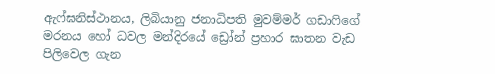ඇෆ්ඝනිස්ථානය, ලිබියානු ජනාධිපති මුවම්මර් ගඩාෆිගේ මරනය හෝ ධවල මන්දිරයේ ඩ්‍රෝන් ප්‍රහාර ඝාතන වැඩ පිලිවෙල ගැන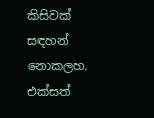කිසිවක් සඳහන් නොකලහ. එක්සත්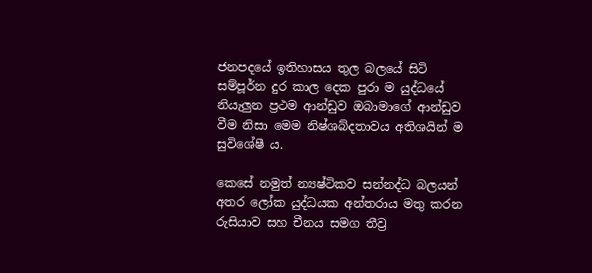ජනපදයේ ඉතිහාසය තුල බලයේ සිටි සම්පූර්න දුර කාල දෙක පුරා ම යුද්ධයේ නියැලුන ප්‍රථම ආන්ඩුව ඔබාමාගේ ආන්ඩුව වීම නිසා මෙම නිෂ්ශබ්දතාවය අතිශයින් ම සුවිශේෂී ය.

කෙසේ නමුත් න්‍යෂ්ටිකව සන්නද්ධ බලයන් අතර ලෝක යුද්ධයක අන්තරාය මතු කරන රුසියාව සහ චීනය සමග තීව්‍ර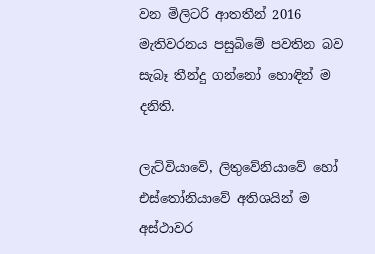වන මිලිටරි ආතතීන් 2016 මැතිවරනය පසුබිමේ පවතින බව සැබෑ තීන්දු ගන්නෝ හොඳින් ම දනිති.

ලැට්වියාවේ, ලිතුවේනියාවේ හෝ එස්තෝනියාවේ අතිශයින් ම අස්ථාවර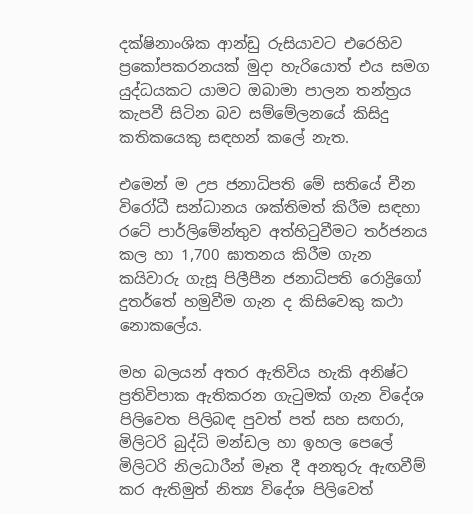දක්ෂිනාංශික ආන්ඩු රුසියාවට එරෙහිව ප්‍රකෝපකරනයක් මුදා හැරියොත් එය සමග යුද්ධයකට යාමට ඔබාමා පාලන තන්ත්‍රය කැපවී සිටින බව සම්මේලනයේ කිසිදු කතිකයෙකු සඳහන් කලේ නැත.

එමෙන් ම උප ජනාධිපති මේ සතියේ චීන විරෝධී සන්ධානය ශක්තිමත් කිරීම සඳහා රටේ පාර්ලිමේන්තුව අත්හිටුවීමට තර්ජනය කල හා 1,700 ඝාතනය කිරීම ගැන කයිවාරු ගැසූ පිලීපීන ජනාධිපති රොද්‍රිගෝ දුතර්තේ හමුවීම ගැන ද කිසිවෙකු කථා නොකලේය.

මහ බලයන් අතර ඇතිවිය හැකි අනිෂ්ට ප්‍රතිවිපාක ඇතිකරන ගැටුමක් ගැන විදේශ පිලිවෙත පිලිබඳ පුවත් පත් සහ සඟරා, මිලිටරි බුද්ධි මන්ඩල හා ඉහල පෙලේ මිලිටරි නිලධාරීන් මෑත දී අනතුරු ඇඟවීම් කර ඇතිමුත් නිත්‍ය විදේශ පිලිවෙත්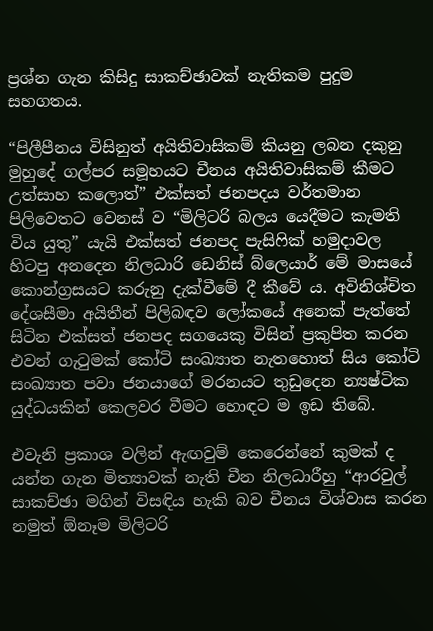ප්‍රශ්න ගැන කිසිදු සාකච්ඡාවක් නැතිකම පුදුම සහගතය.

“පිලීපීනය විසිනුත් අයිතිවාසිකම් කියනු ලබන දකුනු මුහුදේ ගල්පර සමූහයට චීනය අයිතිවාසිකම් කීමට උත්සාහ කලොත්” එක්සත් ජනපදය වර්තමාන පිලිවෙතට වෙනස් ව “මිලිටරි බලය යෙදීමට කැමති විය යුතු” යැයි එක්සත් ජනපද පැසිෆික් හමුදාවල හිටපු අනදෙන නිලධාරි ඩෙනිස් බ්ලෙයාර් මේ මාසයේ කොන්ග්‍රසයට කරුනු දැක්වීමේ දී කීවේ ය. අවිනිශ්චිත දේශසීමා අයිතීන් පිලිබඳව ලෝකයේ අනෙක් පැත්තේ සිටින එක්සත් ජනපද සගයෙකු විසින් ප්‍රකුපිත කරන එවන් ගැටුමක් කෝටි සංඛ්‍යාත නැතහොත් සිය කෝටි සංඛ්‍යාත පවා ජනයාගේ මරනයට තුඩුදෙන න්‍යෂ්ටික යුද්ධයකින් කෙලවර වීමට හොඳට ම ඉඩ තිබේ.

එවැනි ප්‍රකාශ වලින් ඇඟවුම් කෙරෙන්නේ කුමක් ද යන්න ගැන මිත්‍යාවක් නැති චීන නිලධාරීහු “ආරවුල් සාකච්ඡා මගින් විසඳිය හැකි බව චීනය විශ්වාස කරන නමුත් ඕනෑම මිලිටරි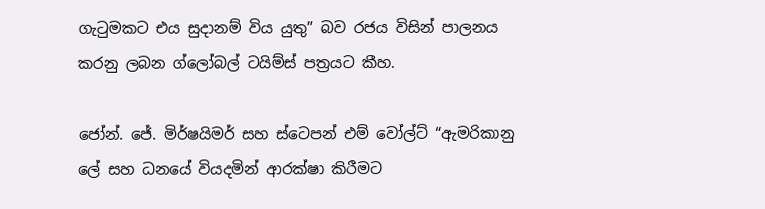ගැටුමකට එය සුදානම් විය යුතු” බව රජය විසින් පාලනය කරනු ලබන ග්ලෝබල් ටයිම්ස් පත්‍රයට කීහ.

ජෝන්. ජේ. මිර්ෂයිමර් සහ ස්ටෙපන් එම් වෝල්ට් “ඇමරිකානු ලේ සහ ධනයේ වියදමින් ආරක්ෂා කිරීමට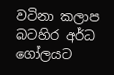වටිනා කලාප බටහිර අර්ධ ගෝලයට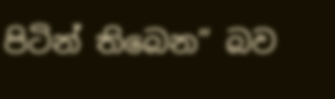පිටින් තිබෙන” බව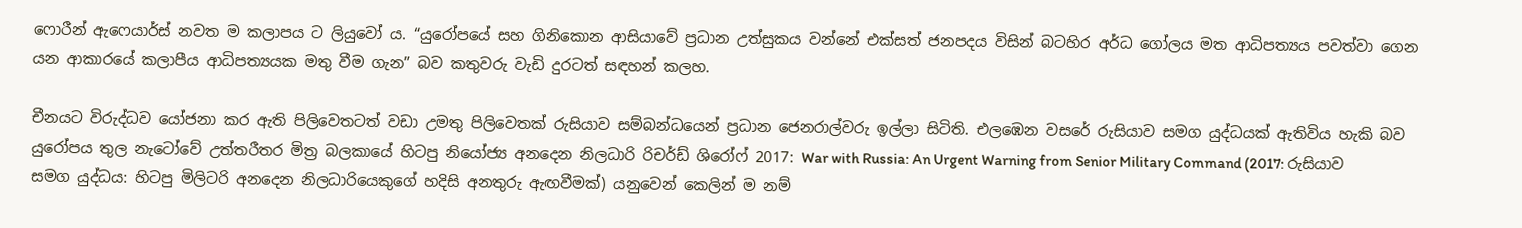ෆොරීන් ඇෆෙයාර්ස් නවත ම කලාපය ට ලියුවෝ ය. “යුරෝපයේ සහ ගිනිකොන ආසියාවේ ප්‍රධාන උත්සුකය වන්නේ එක්සත් ජනපදය විසින් බටහිර අර්ධ ගෝලය මත ආධිපත්‍යය පවත්වා ගෙන යන ආකාරයේ කලාපීය ආධිපත්‍යයක මතු වීම ගැන” බව කතුවරු වැඩි දුරටත් සඳහන් කලහ.

චීනයට විරුද්ධව යෝජනා කර ඇති පිලිවෙතටත් වඩා උමතු පිලිවෙතක් රුසියාව සම්බන්ධයෙන් ප්‍රධාන ජෙනරාල්වරු ඉල්ලා සිටිති. එලඹෙන වසරේ රුසියාව සමග යුද්ධයක් ඇතිවිය හැකි බව යුරෝපය තුල නැටෝවේ උත්තරීතර මිත්‍ර බලකායේ හිටපු නියෝජ්‍ය අනදෙන නිලධාරි රිචර්ඩ් ශිරෝෆ් 2017: War with Russia: An Urgent Warning from Senior Military Command (2017: රුසියාව සමග යුද්ධය: හිටපු මිලිටරි අනදෙන නිලධාරියෙකුගේ හදිසි අනතුරු ඇඟවීමක්) යනුවෙන් කෙලින් ම නම්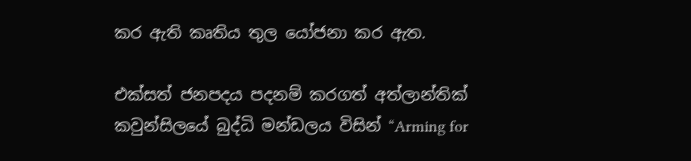කර ඇති කෘතිය තුල යෝජනා කර ඇත.

එක්සත් ජනපදය පදනම් කරගත් අත්ලාන්තික් කවුන්සිලයේ බුද්ධි මන්ඩලය විසින් “Arming for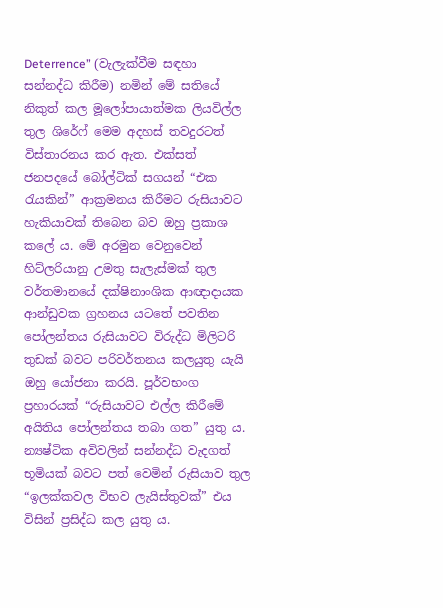Deterrence” (වැලැක්වීම සඳහා සන්නද්ධ කිරීම) නමින් මේ සතියේ නිකුත් කල මූලෝපායාත්මක ලියවිල්ල තුල ශිරේෆ් මෙම අදහස් තවදුරටත් විස්තාරනය කර ඇත. එක්සත් ජනපදයේ බෝල්ටික් සගයන් “එක රැයකින්” ආක්‍රමනය කිරීමට රුසියාවට හැකියාවක් තිබෙන බව ඔහු ප්‍රකාශ කලේ ය. මේ අරමුන වෙනුවෙන් හිට්ලරියානු උමතු සැලැස්මක් තුල වර්තමානයේ දක්ෂිනාංශික ආඥාදායක ආන්ඩුවක ග්‍රහනය යටතේ පවතින පෝලන්තය රුසියාවට විරුද්ධ මිලිටරි තුඩක් බවට පරිවර්තනය කලයුතු යැයි ඔහු යෝජනා කරයි. පූර්වභංග ප්‍රහාරයක් “රුසියාවට එල්ල කිරීමේ අයිතිය පෝලන්තය තබා ගත” යුතු ය. න්‍යෂ්ටික අවිවලින් සන්නද්ධ වැදගත් භූමියක් බවට පත් වෙමින් රුසියාව තුල “ඉලක්කවල විභව ලැයිස්තුවක්” එය විසින් ප්‍රසිද්ධ කල යුතු ය.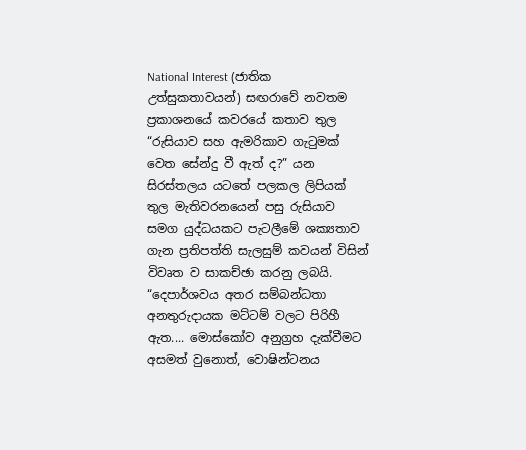National Interest (ජාතික උත්සුකතාවයන්) සඟරාවේ නවතම ප්‍රකාශනයේ කවරයේ කතාව තුල “රුසියාව සහ ඇමරිකාව ගැටුමක් වෙත සේන්දු වී ඇත් ද?” යන සිරස්තලය යටතේ පලකල ලිපියක් තුල මැතිවරනයෙන් පසු රුසියාව සමග යුද්ධයකට පැටලීමේ ශක්‍යතාව ගැන ප්‍රතිපත්ති සැලසුම් කවයන් විසින් විවෘත ව සාකච්ඡා කරනු ලබයි. “දෙපාර්ශවය අතර සම්බන්ධතා අනතුරුදායක මට්ටම් වලට පිරිහී ඇත.... මොස්කෝව අනුග්‍රහ දැක්වීමට අසමත් වුනොත්, වොෂින්ටනය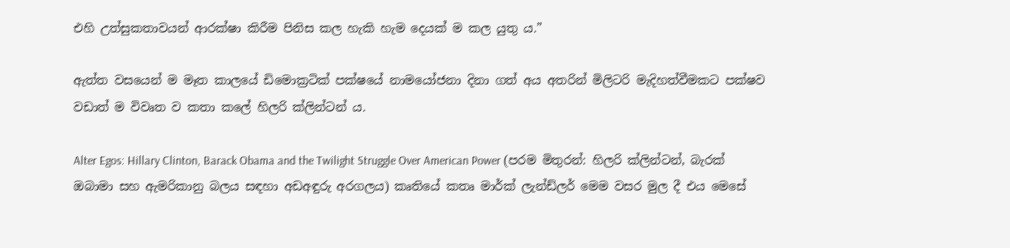එහි උත්සුකතාවයන් ආරක්ෂා කිරීම පිනිස කල හැකි හැම දෙයක් ම කල යුතු ය.”

ඇත්ත වසයෙන් ම මෑත කාලයේ ඩිමොක්‍රටික් පක්ෂයේ නාමයෝජනා දිනා ගත් අය අතරින් මිලිටරි මැදිහත්වීමකට පක්ෂව වඩාත් ම විවෘත ව කතා කලේ හිලරි ක්ලින්ටන් ය.

Alter Egos: Hillary Clinton, Barack Obama and the Twilight Struggle Over American Power (පරම මිතුරන්: හිලරි ක්ලින්ටන්, බැරක් ඔබාමා සහ ඇමරිකානු බලය සඳහා අඩඅඳුරු අරගලය) කෘතියේ කතෘ මාර්ක් ලැන්ඩ්ලර් මෙම වසර මුල දී එය මෙසේ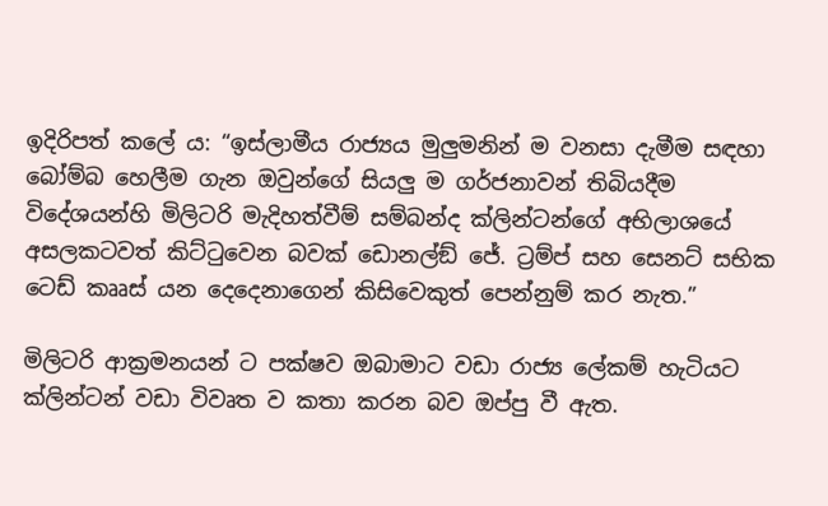ඉදිරිපත් කලේ ය: “ඉස්ලාමීය රාජ්‍යය මුලුමනින් ම වනසා දැමීම සඳහා බෝම්බ හෙලීම ගැන ඔවුන්ගේ සියලු ම ගර්ජනාවන් තිබියදීම විදේශයන්හි මිලිටරි මැදිහත්වීම් සම්බන්ද ක්ලින්ටන්ගේ අභිලාශයේ අසලකටවත් කිට්ටුවෙන බවක් ඩොනල්ඞ් ජේ. ට්‍රම්ප් සහ සෙනට් සභික ටෙඩ් කෲස් යන දෙදෙනාගෙන් කිසිවෙකුත් පෙන්නුම් කර නැත.”

මිලිටරි ආක්‍රමනයන් ට පක්ෂව ඔබාමාට වඩා රාජ්‍ය ලේකම් හැටියට ක්ලින්ටන් වඩා විවෘත ව කතා කරන බව ඔප්පු වී ඇත.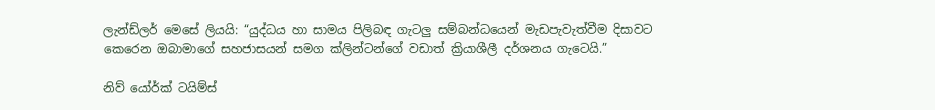ලැන්ඩ්ලර් මෙසේ ලියයි: “යුද්ධය හා සාමය පිලිබඳ ගැටලු සම්බන්ධයෙන් මැඩපැවැත්වීම දිසාවට කෙරෙන ඔබාමාගේ සහජාසයන් සමග ක්ලින්ටන්ගේ වඩාත් ක්‍රියාශීලී දර්ශනය ගැටෙයි.”

නිව් යෝර්ක් ටයිම්ස්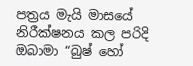පත්‍රය මැයි මාසයේ නිරීක්ෂනය කල පරිදි ඔබාමා “බුෂ් හෝ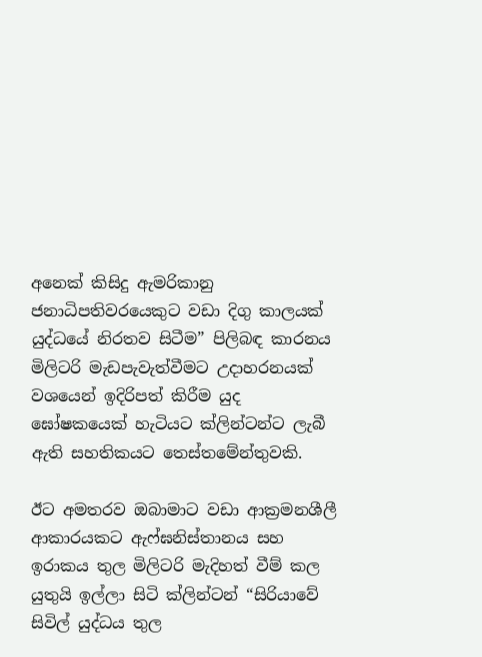අනෙක් කිසිදු ඇමරිකානු ජනාධිපතිවරයෙකුට වඩා දිගු කාලයක් යුද්ධයේ නිරතව සිටීම” පිලිබඳ කාරනය මිලිටරි මැඩපැවැත්වීමට උදාහරනයක් වශයෙන් ඉදිරිපත් කිරීම යුද ඝෝෂකයෙක් හැටියට ක්ලින්ටන්ට ලැබී ඇති සහතිකයට තෙස්තමේන්තුවකි.

ඊට අමතරව ඔබාමාට වඩා ආක්‍රමනශීලී ආකාරයකට ඇෆ්ඝනිස්තානය සහ ඉරාකය තුල මිලිටරි මැදිහත් වීම් කල යුතුයි ඉල්ලා සිටි ක්ලින්ටන් “සිරියාවේ සිවිල් යුද්ධය තුල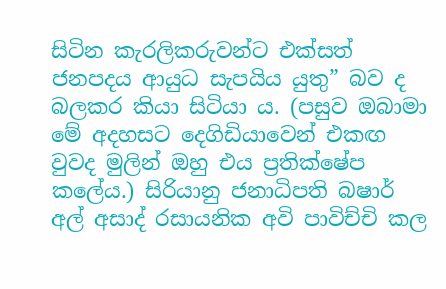සිටින කැරලිකරුවන්ට එක්සත් ජනපදය ආයුධ සැපයිය යුතු” බව ද බලකර කියා සිටියා ය. (පසුව ඔබාමා මේ අදහසට දෙගිඩියාවෙන් එකඟ වුවද මුලින් ඔහු එය ප්‍රතික්ෂේප කලේය.) සිරියානු ජනාධිපති බෂාර් අල් අසාද් රසායනික අවි පාවිච්චි කල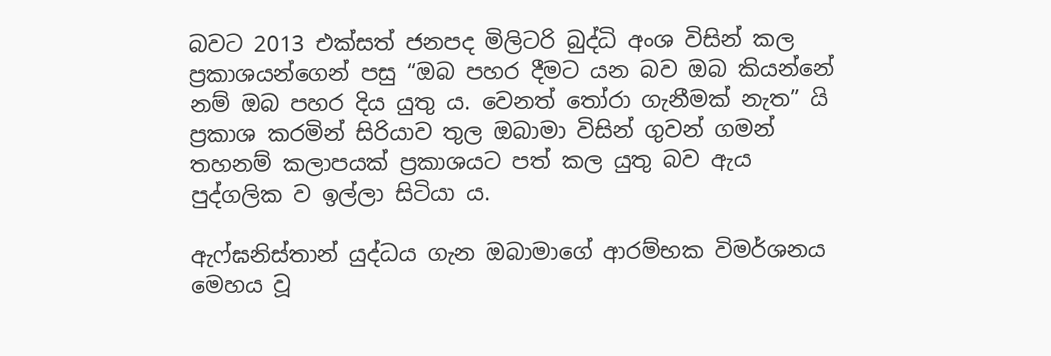බවට 2013 එක්සත් ජනපද මිලිටරි බුද්ධි අංශ විසින් කල ප්‍රකාශයන්ගෙන් පසු “ඔබ පහර දීමට යන බව ඔබ කියන්නේ නම් ඔබ පහර දිය යුතු ය. වෙනත් තෝරා ගැනීමක් නැත” යි ප්‍රකාශ කරමින් සිරියාව තුල ඔබාමා විසින් ගුවන් ගමන් තහනම් කලාපයක් ප්‍රකාශයට පත් කල යුතු බව ඇය පුද්ගලික ව ඉල්ලා සිටියා ය.

ඇෆ්ඝනිස්තාන් යුද්ධය ගැන ඔබාමාගේ ආරම්භක විමර්ශනය මෙහය වූ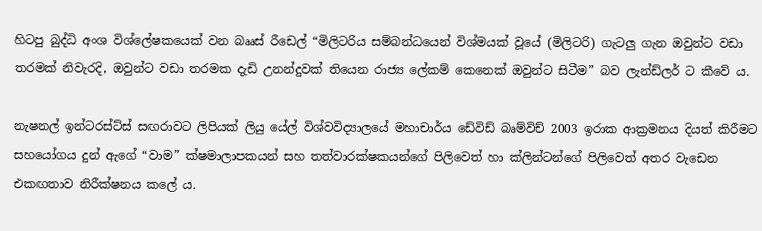හිටපු බුද්ධි අංශ විශ්ලේෂකයෙක් වන බෲස් රීඩෙල් “මිලිටරිය සම්බන්ධයෙන් විශ්මයක් වූයේ (මිලිටරි) ගැටලු ගැන ඔවුන්ට වඩා තරමක් නිවැරදි, ඔවුන්ට වඩා තරමක දැඩි උනන්දුවක් තියෙන රාජ්‍ය ලේකම් කෙනෙක් ඔවුන්ට සිටීම” බව ලැන්ඩ්ලර් ට කීවේ ය.

නැෂනල් ඉන්ටරස්ට්ස් සඟරාවට ලිපියක් ලියු යේල් විශ්වවිද්‍යාලයේ මහාචාර්ය ඩේවිඩ් බෘම්විච් 2003 ඉරාක ආක්‍රමනය දියත් කිරීමට සහයෝගය දුන් ඇගේ “වාම” ක්ෂමාලාපකයන් සහ තත්වාරක්ෂකයන්ගේ පිලිවෙත් හා ක්ලින්ටන්ගේ පිලිවෙත් අතර වැඩෙන එකඟතාව නිරීක්ෂනය කලේ ය.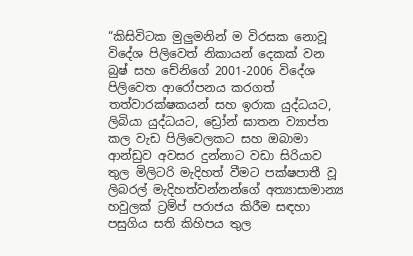“කිසිවිටක මුලුමනින් ම විරසක නොවූ විදේශ පිලිවෙත් නිකායන් දෙකක් වන බුෂ් සහ චේනිගේ 2001-2006 විදේශ පිලිවෙත ආරෝපනය කරගත් තත්වාරක්ෂකයන් සහ ඉරාක යුද්ධයට, ලිබියා යුද්ධයට, ඩ්‍රෝන් ඝාතන ව්‍යාප්ත කල වැඩ පිලිවෙලකට සහ ඔබාමා ආන්ඩුව අවසර දුන්නාට වඩා සිරියාව තුල මිලිටරි මැදිහත් වීමට පක්ෂපාතී වූ ලිබරල් මැදිහත්වන්නන්ගේ අත්‍යාසාමාන්‍ය හවුලක් ට්‍රම්ප් පරාජය කිරීම සඳහා පසුගිය සති කිහිපය තුල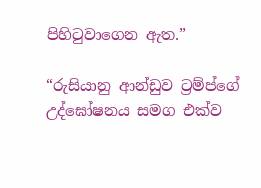පිහිටුවාගෙන ඇත.”

“රුසියානු ආන්ඩුව ට්‍රම්ප්ගේ උද්ඝෝෂනය සමග එක්ව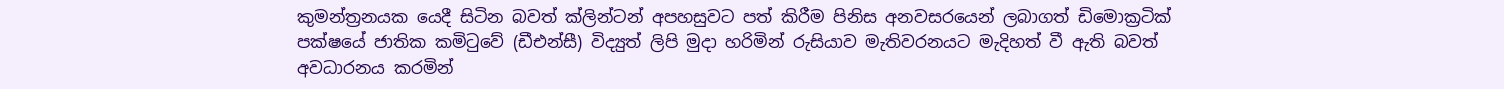කුමන්ත්‍රනයක යෙදී සිටින බවත් ක්ලින්ටන් අපහසුවට පත් කිරීම පිනිස අනවසරයෙන් ලබාගත් ඩිමොක්‍රටික් පක්ෂයේ ජාතික කමිටුවේ (ඩීඑන්සී) විද්‍යුත් ලිපි මුදා හරිමින් රුසියාව මැතිවරනයට මැදිහත් වී ඇති බවත් අවධාරනය කරමින්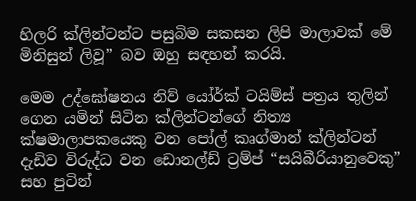හිලරි ක්ලින්ටන්ට පසුබිම සකසන ලිපි මාලාවක් මේ මිනිසුන් ලිවූ” බව ඔහු සඳහන් කරයි.

මෙම උද්ඝෝෂනය නිව් යෝර්ක් ටයිම්ස් පත්‍රය තුලින් ගෙන යමින් සිටින ක්ලින්ටන්ගේ නිත්‍ය ක්ෂමාලාපකයෙකු වන පෝල් කෘග්මාන් ක්ලින්ටන් දැඩිව විරුද්ධ වන ඩොනල්ඩ් ට්‍රම්ප් “සයිබීරියානුවෙකු” සහ පුටින්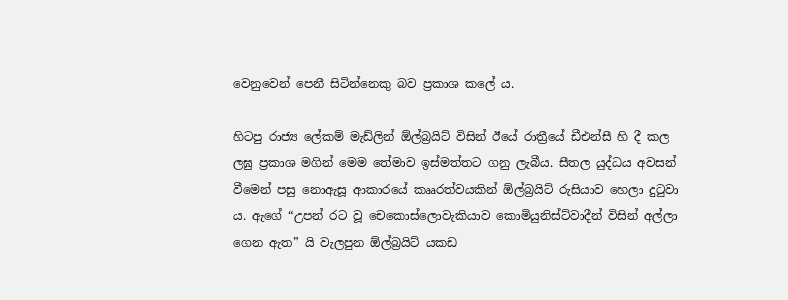වෙනුවෙන් පෙනී සිටින්නෙකු බව ප්‍රකාශ කලේ ය.

හිටපු රාජ්‍ය ලේකම් මැඩ්ලින් ඕල්බ්‍රයිට් විසින් ඊයේ රාත්‍රීයේ ඩීඑන්සී හි දී කල ලඝු ප්‍රකාශ මගින් මෙම තේමාව ඉස්මත්තට ගනු ලැබීය. සීතල යුද්ධය අවසන් වීමෙන් පසු නොඇසූ ආකාරයේ කෲරත්වයකින් ඕල්බ්‍රයිට් රුසියාව හෙලා දුටුවා ය. ඇගේ “උපන් රට වූ චෙකොස්ලොවැකියාව කොමියුනිස්ට්වාදීන් විසින් අල්ලා ගෙන ඇත” යි වැලපුන ඕල්බ්‍රයිට් යකඩ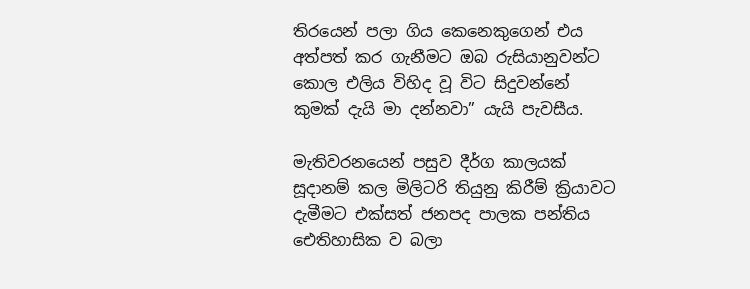තිරයෙන් පලා ගිය කෙනෙකුගෙන් එය අත්පත් කර ගැනීමට ඔබ රුසියානුවන්ට කොල එලිය විහිද වූ විට සිදුවන්නේ කුමක් දැයි මා දන්නවා” යැයි පැවසීය.

මැතිවරනයෙන් පසුව දීර්ග කාලයක් සූදානම් කල මිලිටරි තියුනු කිරීම් ක්‍රියාවට දැමීමට එක්සත් ජනපද පාලක පන්තිය ඓතිහාසික ව බලා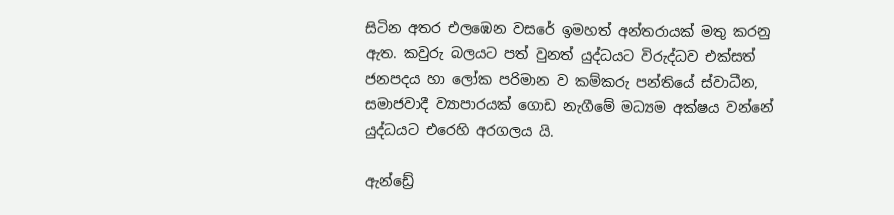සිටින අතර එලඹෙන වසරේ ඉමහත් අන්තරායක් මතු කරනු ඇත. කවුරු බලයට පත් වුනත් යුද්ධයට විරුද්ධව එක්සත් ජනපදය හා ලෝක පරිමාන ව කම්කරු පන්තියේ ස්වාධීන, සමාජවාදී ව්‍යාපාරයක් ගොඩ නැගීමේ මධ්‍යම අක්ෂය වන්නේ යුද්ධයට එරෙහි අරගලය යි.

ඇන්ඩ්‍රේ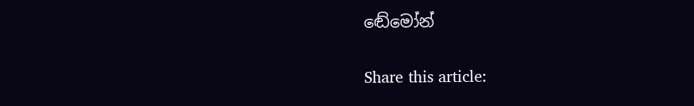ඬේමෝන්

Share this article: